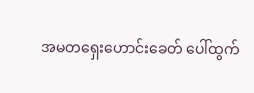အမတရှေးဟောင်းခေတ် ပေါ်ထွက်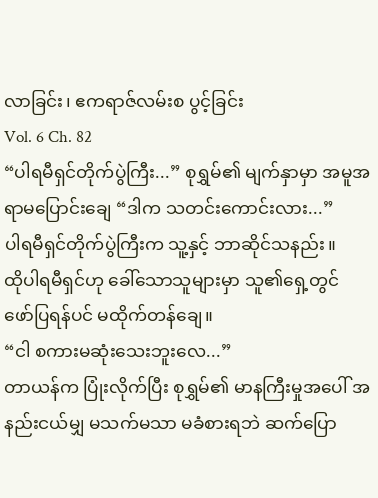လာခြင်း၊ ဧကရာဇ်လမ်းစ ပွင့်ခြင်း
Vol. 6 Ch. 82
“ပါရမီရှင်တိုက်ပွဲကြီး...” စုရွှမ်၏ မျက်နှာမှာ အမူအရာမပြောင်းချေ “ဒါက သတင်းကောင်းလား...”
ပါရမီရှင်တိုက်ပွဲကြီးက သူ့နှင့် ဘာဆိုင်သနည်း။
ထိုပါရမီရှင်ဟု ခေါ်သောသူများမှာ သူ၏ရှေ့တွင် ဖော်ပြရန်ပင် မထိုက်တန်ချေ။
“ငါ စကားမဆုံးသေးဘူးလေ...”
တာယန်က ပြုံးလိုက်ပြီး စုရွှမ်၏ မာနကြီးမှုအပေါ် အနည်းငယ်မျှ မသက်မသာ မခံစားရဘဲ ဆက်ပြော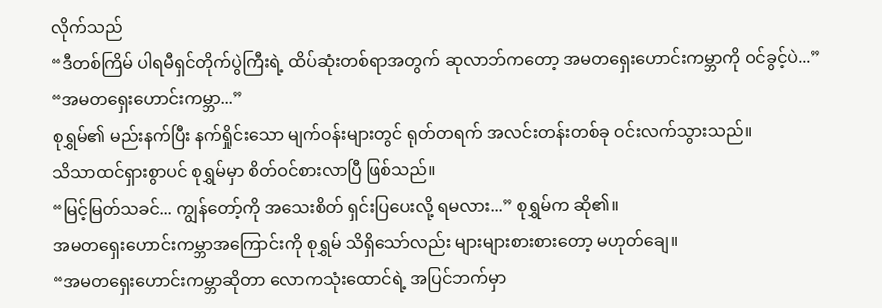လိုက်သည်
“ဒီတစ်ကြိမ် ပါရမီရှင်တိုက်ပွဲကြီးရဲ့ ထိပ်ဆုံးတစ်ရာအတွက် ဆုလာဘ်ကတော့ အမတရှေးဟောင်းကမ္ဘာကို ဝင်ခွင့်ပဲ...”
“အမတရှေးဟောင်းကမ္ဘာ...”
စုရွှမ်၏ မည်းနက်ပြီး နက်ရှိုင်းသော မျက်ဝန်းများတွင် ရုတ်တရက် အလင်းတန်းတစ်ခု ဝင်းလက်သွားသည်။
သိသာထင်ရှားစွာပင် စုရွှမ်မှာ စိတ်ဝင်စားလာပြီ ဖြစ်သည်။
“မြင့်မြတ်သခင်... ကျွန်တော့်ကို အသေးစိတ် ရှင်းပြပေးလို့ ရမလား...” စုရွှမ်က ဆို၏။
အမတရှေးဟောင်းကမ္ဘာအကြောင်းကို စုရွှမ် သိရှိသော်လည်း များများစားစားတော့ မဟုတ်ချေ။
“အမတရှေးဟောင်းကမ္ဘာဆိုတာ လောကသုံးထောင်ရဲ့ အပြင်ဘက်မှာ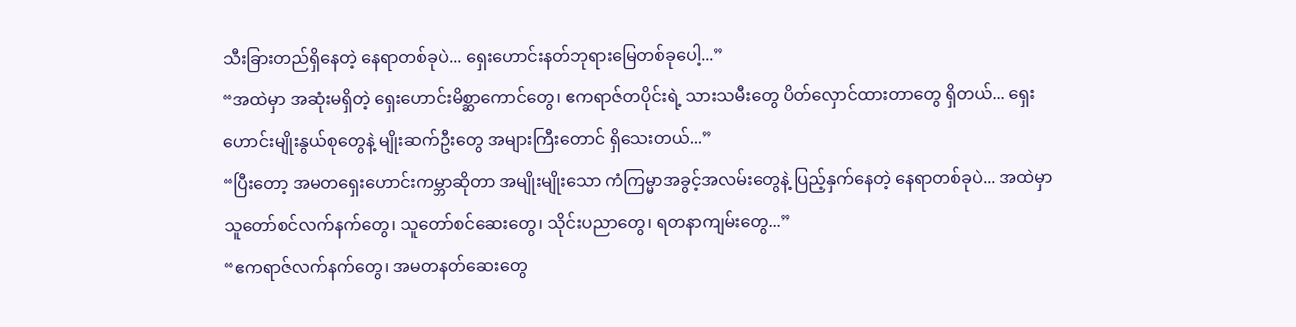သီးခြားတည်ရှိနေတဲ့ နေရာတစ်ခုပဲ... ရှေးဟောင်းနတ်ဘုရားမြေတစ်ခုပေါ့...”
“အထဲမှာ အဆုံးမရှိတဲ့ ရှေးဟောင်းမိစ္ဆာကောင်တွေ၊ ဧကရာဇ်တပိုင်းရဲ့ သားသမီးတွေ ပိတ်လှောင်ထားတာတွေ ရှိတယ်... ရှေးဟောင်းမျိုးနွယ်စုတွေနဲ့ မျိုးဆက်ဦးတွေ အများကြီးတောင် ရှိသေးတယ်...”
“ပြီးတော့ အမတရှေးဟောင်းကမ္ဘာဆိုတာ အမျိုးမျိုးသော ကံကြမ္မာအခွင့်အလမ်းတွေနဲ့ ပြည့်နှက်နေတဲ့ နေရာတစ်ခုပဲ... အထဲမှာ သူတော်စင်လက်နက်တွေ၊ သူတော်စင်ဆေးတွေ၊ သိုင်းပညာတွေ၊ ရတနာကျမ်းတွေ...”
“ဧကရာဇ်လက်နက်တွေ၊ အမတနတ်ဆေးတွေ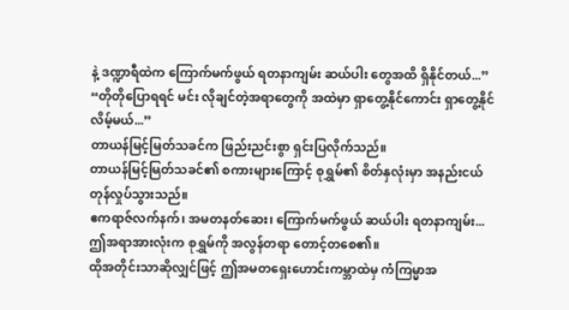နဲ့ ဒဏ္ဍာရီထဲက ကြောက်မက်ဖွယ် ရတနာကျမ်း ဆယ်ပါး တွေအထိ ရှိနိုင်တယ်...”
“တိုတိုပြောရရင် မင်း လိုချင်တဲ့အရာတွေကို အထဲမှာ ရှာတွေ့နိုင်ကောင်း ရှာတွေ့နိုင်လိမ့်မယ်...”
တာယန်မြင့်မြတ်သခင်က ဖြည်းညင်းစွာ ရှင်းပြလိုက်သည်။
တာယန်မြင့်မြတ်သခင်၏ စကားများကြောင့် စုရွှမ်၏ စိတ်နှလုံးမှာ အနည်းငယ် တုန်လှုပ်သွားသည်။
ဧကရာဇ်လက်နက်၊ အမတနတ်ဆေး၊ ကြောက်မက်ဖွယ် ဆယ်ပါး ရတနာကျမ်း... ဤအရာအားလုံးက စုရွှမ်ကို အလွန်တရာ တောင့်တစေ၏။
ထိုအတိုင်းသာဆိုလျှင်ဖြင့် ဤအမတရှေးဟောင်းကမ္ဘာထဲမှ ကံကြမ္မာအ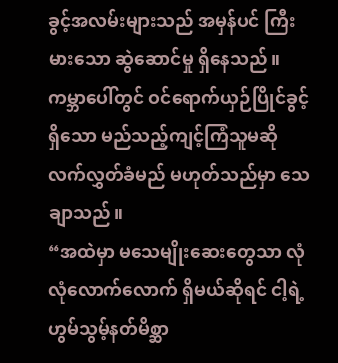ခွင့်အလမ်းများသည် အမှန်ပင် ကြီးမားသော ဆွဲဆောင်မှု ရှိနေသည်။
ကမ္ဘာပေါ်တွင် ဝင်ရောက်ယှဉ်ပြိုင်ခွင့်ရှိသော မည်သည့်ကျင့်ကြံသူမဆို လက်လွှတ်ခံမည် မဟုတ်သည်မှာ သေချာသည်။
“အထဲမှာ မသေမျိုးဆေးတွေသာ လုံလုံလောက်လောက် ရှိမယ်ဆိုရင် ငါ့ရဲ့ ဟွမ်သွမ့်နတ်မိစ္ဆာ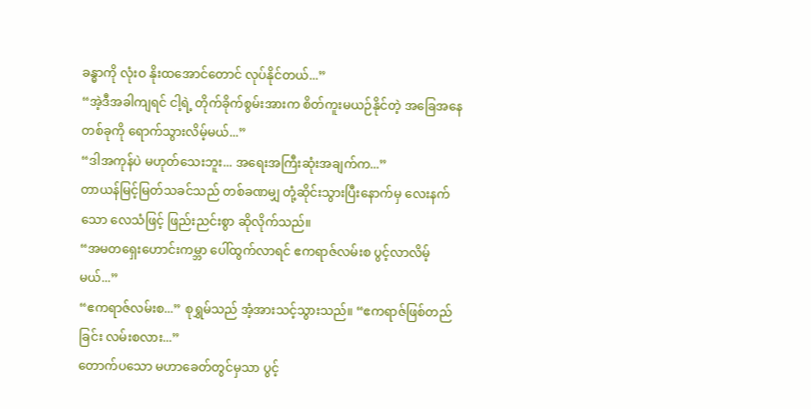ခန္ဓာကို လုံးဝ နိုးထအောင်တောင် လုပ်နိုင်တယ်...”
“အဲ့ဒီအခါကျရင် ငါ့ရဲ့ တိုက်ခိုက်စွမ်းအားက စိတ်ကူးမယဉ်နိုင်တဲ့ အခြေအနေတစ်ခုကို ရောက်သွားလိမ့်မယ်...”
“ဒါအကုန်ပဲ မဟုတ်သေးဘူး... အရေးအကြီးဆုံးအချက်က...”
တာယန်မြင့်မြတ်သခင်သည် တစ်ခဏမျှ တုံ့ဆိုင်းသွားပြီးနောက်မှ လေးနက်သော လေသံဖြင့် ဖြည်းညင်းစွာ ဆိုလိုက်သည်။
“အမတရှေးဟောင်းကမ္ဘာ ပေါ်ထွက်လာရင် ဧကရာဇ်လမ်းစ ပွင့်လာလိမ့်မယ်...”
“ဧကရာဇ်လမ်းစ...” စုရွှမ်သည် အံ့အားသင့်သွားသည်။ “ဧကရာဇ်ဖြစ်တည်ခြင်း လမ်းစလား...”
တောက်ပသော မဟာခေတ်တွင်မှသာ ပွင့်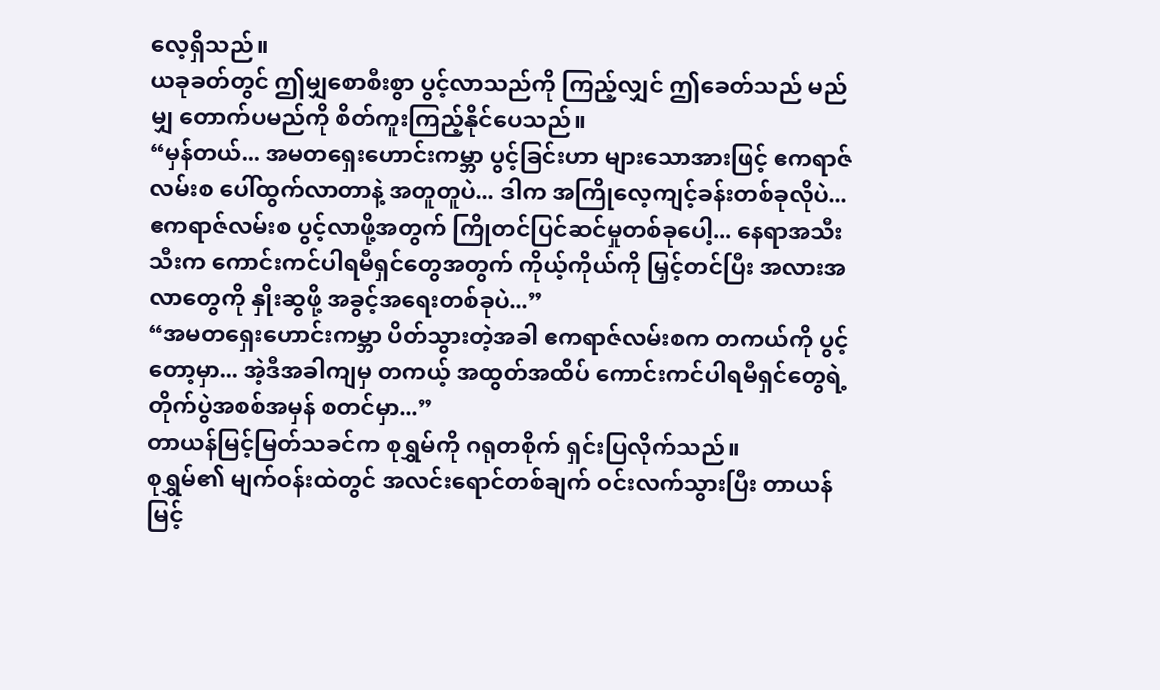လေ့ရှိသည်။
ယခုခတ်တွင် ဤမျှစောစီးစွာ ပွင့်လာသည်ကို ကြည့်လျှင် ဤခေတ်သည် မည်မျှ တောက်ပမည်ကို စိတ်ကူးကြည့်နိုင်ပေသည်။
“မှန်တယ်... အမတရှေးဟောင်းကမ္ဘာ ပွင့်ခြင်းဟာ များသောအားဖြင့် ဧကရာဇ်လမ်းစ ပေါ်ထွက်လာတာနဲ့ အတူတူပဲ... ဒါက အကြိုလေ့ကျင့်ခန်းတစ်ခုလိုပဲ... ဧကရာဇ်လမ်းစ ပွင့်လာဖို့အတွက် ကြိုတင်ပြင်ဆင်မှုတစ်ခုပေါ့... နေရာအသီးသီးက ကောင်းကင်ပါရမီရှင်တွေအတွက် ကိုယ့်ကိုယ်ကို မြှင့်တင်ပြီး အလားအလာတွေကို နှိုးဆွဖို့ အခွင့်အရေးတစ်ခုပဲ...”
“အမတရှေးဟောင်းကမ္ဘာ ပိတ်သွားတဲ့အခါ ဧကရာဇ်လမ်းစက တကယ်ကို ပွင့်တော့မှာ... အဲ့ဒီအခါကျမှ တကယ့် အထွတ်အထိပ် ကောင်းကင်ပါရမီရှင်တွေရဲ့ တိုက်ပွဲအစစ်အမှန် စတင်မှာ...”
တာယန်မြင့်မြတ်သခင်က စုရွှမ်ကို ဂရုတစိုက် ရှင်းပြလိုက်သည်။
စုရွှမ်၏ မျက်ဝန်းထဲတွင် အလင်းရောင်တစ်ချက် ဝင်းလက်သွားပြီး တာယန်မြင့်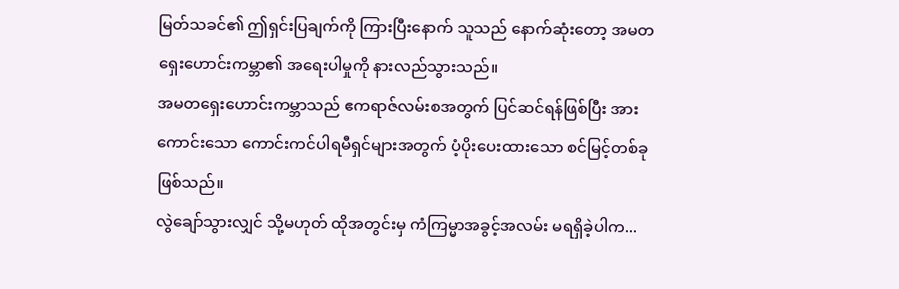မြတ်သခင်၏ ဤရှင်းပြချက်ကို ကြားပြီးနောက် သူသည် နောက်ဆုံးတော့ အမတရှေးဟောင်းကမ္ဘာ၏ အရေးပါမှုကို နားလည်သွားသည်။
အမတရှေးဟောင်းကမ္ဘာသည် ဧကရာဇ်လမ်းစအတွက် ပြင်ဆင်ရန်ဖြစ်ပြီး အားကောင်းသော ကောင်းကင်ပါရမီရှင်များအတွက် ပံ့ပိုးပေးထားသော စင်မြင့်တစ်ခု ဖြစ်သည်။
လွဲချော်သွားလျှင် သို့မဟုတ် ထိုအတွင်းမှ ကံကြမ္မာအခွင့်အလမ်း မရရှိခဲ့ပါက...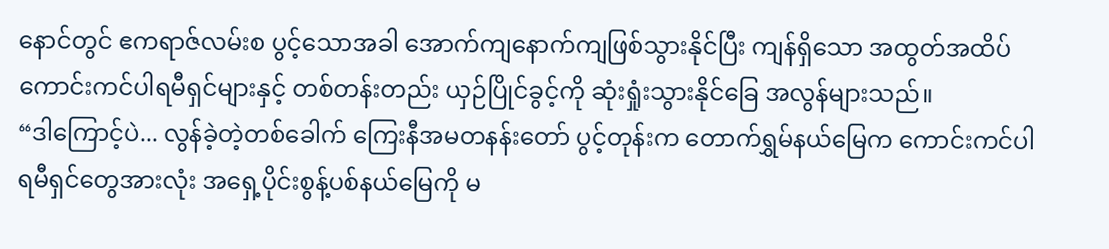နောင်တွင် ဧကရာဇ်လမ်းစ ပွင့်သောအခါ အောက်ကျနောက်ကျဖြစ်သွားနိုင်ပြီး ကျန်ရှိသော အထွတ်အထိပ် ကောင်းကင်ပါရမီရှင်များနှင့် တစ်တန်းတည်း ယှဉ်ပြိုင်ခွင့်ကို ဆုံးရှုံးသွားနိုင်ခြေ အလွန်များသည်။
“ဒါကြောင့်ပဲ... လွန်ခဲ့တဲ့တစ်ခေါက် ကြေးနီအမတနန်းတော် ပွင့်တုန်းက တောက်ရွှမ်နယ်မြေက ကောင်းကင်ပါရမီရှင်တွေအားလုံး အရှေ့ပိုင်းစွန့်ပစ်နယ်မြေကို မ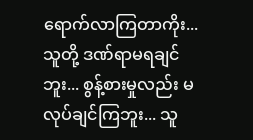ရောက်လာကြတာကိုး... သူတို့ ဒဏ်ရာမရချင်ဘူး... စွန့်စားမှုလည်း မလုပ်ချင်ကြဘူး... သူ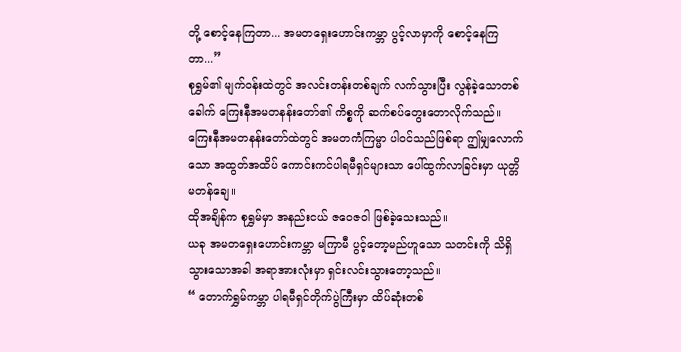တို့ စောင့်နေကြတာ... အမတရှေးဟောင်းကမ္ဘာ ပွင့်လာမှာကို စောင့်နေကြတာ...”
စုရွှမ်၏ မျက်ဝန်းထဲတွင် အလင်းတန်းတစ်ချက် လက်သွားပြီး လွန်ခဲ့သောတစ်ခေါက် ကြေးနီအမတနန်းတော်၏ ကိစ္စကို ဆက်စပ်တွေးတောလိုက်သည်။
ကြေးနီအမတနန်းတော်ထဲတွင် အမတကံကြမ္မာ ပါဝင်သည်ဖြစ်ရာ ဤမျှလောက်သော အထွတ်အထိပ် ကောင်းကင်ပါရမီရှင်များသာ ပေါ်ထွက်လာခြင်းမှာ ယုတ္တိမတန်ချေ။
ထိုအချိန်က စုရွှမ်မှာ အနည်းငယ် ဇဝေဇဝါ ဖြစ်ခဲ့သေးသည်။
ယခု အမတရှေးဟောင်းကမ္ဘာ မကြာမီ ပွင့်တော့မည်ဟူသော သတင်းကို သိရှိသွားသောအခါ အရာအားလုံးမှာ ရှင်းလင်းသွားတော့သည်။
“ တောက်ရွှမ်ကမ္ဘာ ပါရမီရှင်တိုက်ပွဲကြီးမှာ ထိပ်ဆုံးတစ်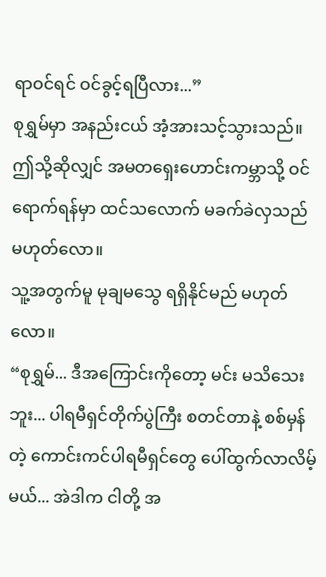ရာဝင်ရင် ဝင်ခွင့်ရပြီလား...”
စုရွှမ်မှာ အနည်းငယ် အံ့အားသင့်သွားသည်။
ဤသို့ဆိုလျှင် အမတရှေးဟောင်းကမ္ဘာသို့ ဝင်ရောက်ရန်မှာ ထင်သလောက် မခက်ခဲလှသည် မဟုတ်လော။
သူ့အတွက်မူ မုချမသွေ ရရှိနိုင်မည် မဟုတ်လော။
“စုရွှမ်... ဒီအကြောင်းကိုတော့ မင်း မသိသေးဘူး... ပါရမီရှင်တိုက်ပွဲကြီး စတင်တာနဲ့ စစ်မှန်တဲ့ ကောင်းကင်ပါရမီရှင်တွေ ပေါ်ထွက်လာလိမ့်မယ်... အဲဒါက ငါတို့ အ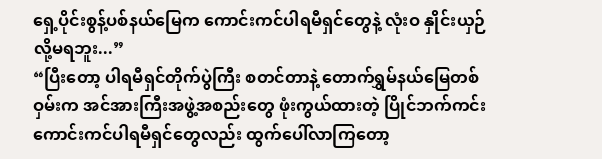ရှေ့ပိုင်းစွန့်ပစ်နယ်မြေက ကောင်းကင်ပါရမီရှင်တွေနဲ့ လုံးဝ နှိုင်းယှဉ်လို့မရဘူး...”
“ပြီးတော့ ပါရမီရှင်တိုက်ပွဲကြီး စတင်တာနဲ့ တောက်ရွှမ်နယ်မြေတစ်ဝှမ်းက အင်အားကြီးအဖွဲ့အစည်းတွေ ဖုံးကွယ်ထားတဲ့ ပြိုင်ဘက်ကင်း ကောင်းကင်ပါရမီရှင်တွေလည်း ထွက်ပေါ်လာကြတော့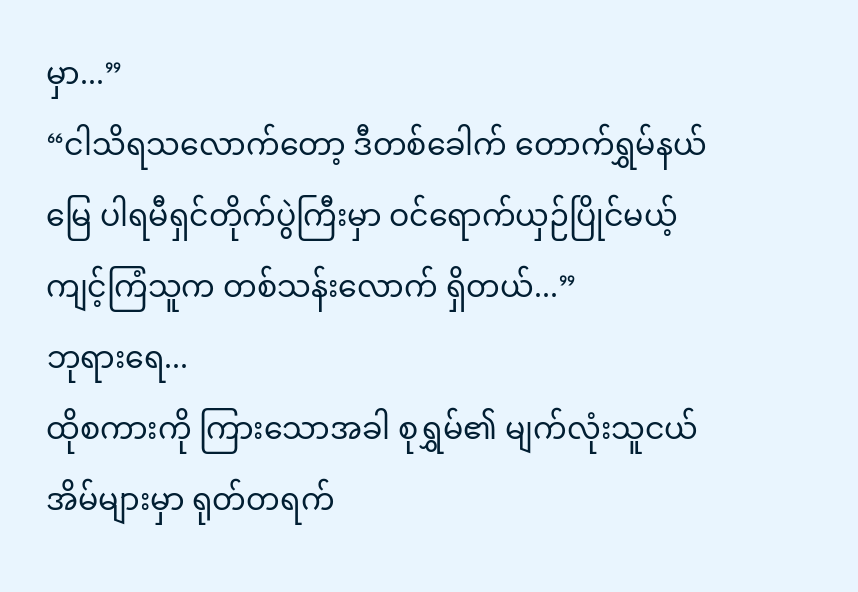မှာ...”
“ငါသိရသလောက်တော့ ဒီတစ်ခေါက် တောက်ရွှမ်နယ်မြေ ပါရမီရှင်တိုက်ပွဲကြီးမှာ ဝင်ရောက်ယှဉ်ပြိုင်မယ့် ကျင့်ကြံသူက တစ်သန်းလောက် ရှိတယ်...”
ဘုရားရေ...
ထိုစကားကို ကြားသောအခါ စုရွှမ်၏ မျက်လုံးသူငယ်အိမ်များမှာ ရုတ်တရက်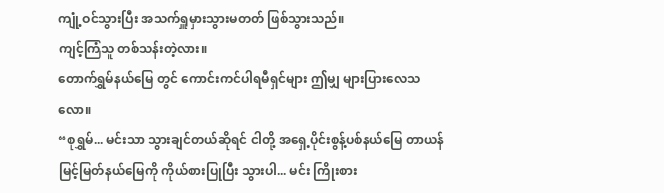ကျုံ့ဝင်သွားပြီး အသက်ရှူမှားသွားမတတ် ဖြစ်သွားသည်။
ကျင့်ကြံသူ တစ်သန်းတဲ့လား။
တောက်ရွှမ်နယ်မြေ တွင် ကောင်းကင်ပါရမီရှင်များ ဤမျှ များပြားလေသလော။
“စုရွှမ်... မင်းသာ သွားချင်တယ်ဆိုရင် ငါတို့ အရှေ့ပိုင်းစွန့်ပစ်နယ်မြေ တာယန်မြင့်မြတ်နယ်မြေကို ကိုယ်စားပြုပြီး သွားပါ... မင်း ကြိုးစား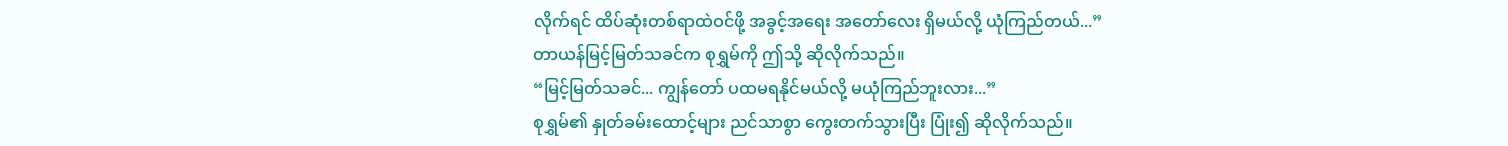လိုက်ရင် ထိပ်ဆုံးတစ်ရာထဲဝင်ဖို့ အခွင့်အရေး အတော်လေး ရှိမယ်လို့ ယုံကြည်တယ်...”
တာယန်မြင့်မြတ်သခင်က စုရွှမ်ကို ဤသို့ ဆိုလိုက်သည်။
“မြင့်မြတ်သခင်... ကျွန်တော် ပထမရနိုင်မယ်လို့ မယုံကြည်ဘူးလား...”
စုရွှမ်၏ နှုတ်ခမ်းထောင့်များ ညင်သာစွာ ကွေးတက်သွားပြီး ပြုံး၍ ဆိုလိုက်သည်။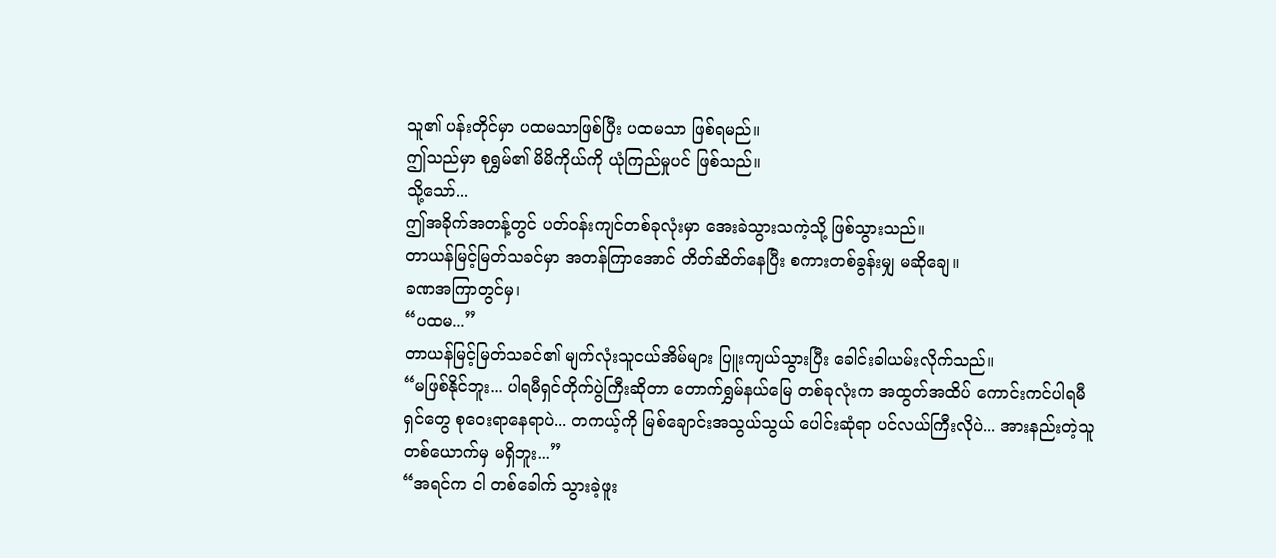သူ၏ ပန်းတိုင်မှာ ပထမသာဖြစ်ပြီး ပထမသာ ဖြစ်ရမည်။
ဤသည်မှာ စုရွှမ်၏ မိမိကိုယ်ကို ယုံကြည်မှုပင် ဖြစ်သည်။
သို့သော်...
ဤအခိုက်အတန့်တွင် ပတ်ဝန်းကျင်တစ်ခုလုံးမှာ အေးခဲသွားသကဲ့သို့ ဖြစ်သွားသည်။
တာယန်မြင့်မြတ်သခင်မှာ အတန်ကြာအောင် တိတ်ဆိတ်နေပြီး စကားတစ်ခွန်းမျှ မဆိုချေ။
ခဏအကြာတွင်မှ၊
“ပထမ...”
တာယန်မြင့်မြတ်သခင်၏ မျက်လုံးသူငယ်အိမ်များ ပြူးကျယ်သွားပြီး ခေါင်းခါယမ်းလိုက်သည်။
“မဖြစ်နိုင်ဘူး... ပါရမီရှင်တိုက်ပွဲကြီးဆိုတာ တောက်ရွှမ်နယ်မြေ တစ်ခုလုံးက အထွတ်အထိပ် ကောင်းကင်ပါရမီရှင်တွေ စုဝေးရာနေရာပဲ... တကယ့်ကို မြစ်ချောင်းအသွယ်သွယ် ပေါင်းဆုံရာ ပင်လယ်ကြီးလိုပဲ... အားနည်းတဲ့သူ တစ်ယောက်မှ မရှိဘူး...”
“အရင်က ငါ တစ်ခေါက် သွားခဲ့ဖူး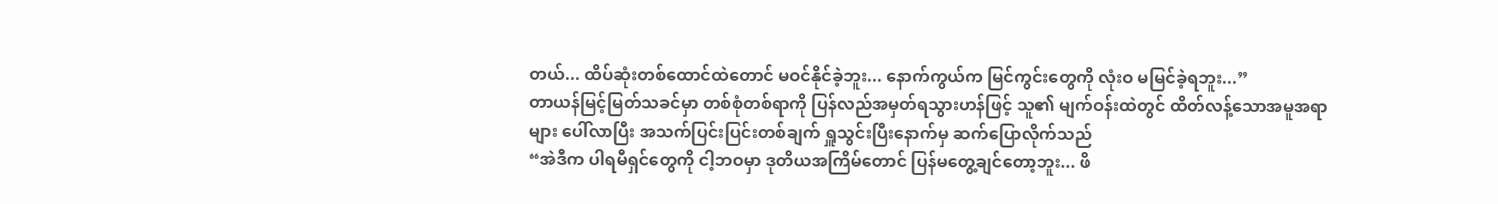တယ်... ထိပ်ဆုံးတစ်ထောင်ထဲတောင် မဝင်နိုင်ခဲ့ဘူး... နောက်ကွယ်က မြင်ကွင်းတွေကို လုံးဝ မမြင်ခဲ့ရဘူး...”
တာယန်မြင့်မြတ်သခင်မှာ တစ်စုံတစ်ရာကို ပြန်လည်အမှတ်ရသွားဟန်ဖြင့် သူ၏ မျက်ဝန်းထဲတွင် ထိတ်လန့်သောအမူအရာများ ပေါ်လာပြီး အသက်ပြင်းပြင်းတစ်ချက် ရှူသွင်းပြီးနောက်မှ ဆက်ပြောလိုက်သည်
“အဲဒီက ပါရမီရှင်တွေကို ငါ့ဘဝမှာ ဒုတိယအကြိမ်တောင် ပြန်မတွေ့ချင်တော့ဘူး... ဖိ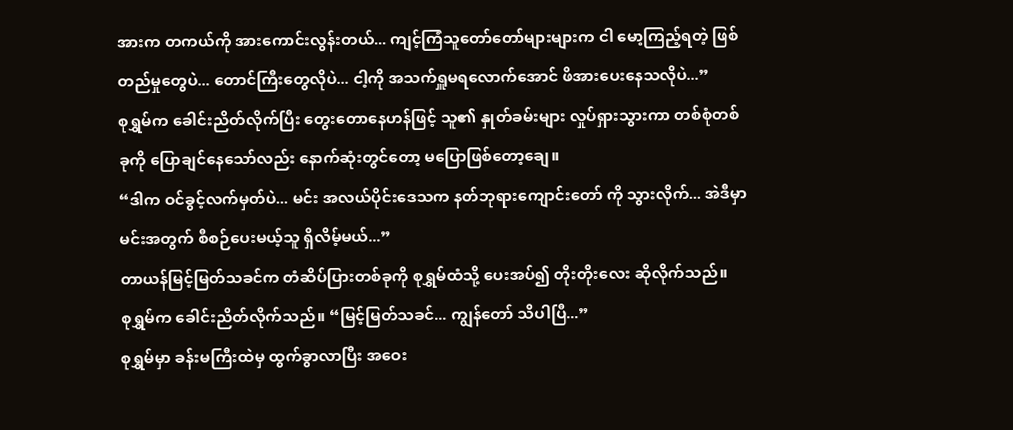အားက တကယ်ကို အားကောင်းလွန်းတယ်... ကျင့်ကြံသူတော်တော်များများက ငါ မော့ကြည့်ရတဲ့ ဖြစ်တည်မှုတွေပဲ... တောင်ကြီးတွေလိုပဲ... ငါ့ကို အသက်ရှူမရလောက်အောင် ဖိအားပေးနေသလိုပဲ...”
စုရွှမ်က ခေါင်းညိတ်လိုက်ပြီး တွေးတောနေဟန်ဖြင့် သူ၏ နှုတ်ခမ်းများ လှုပ်ရှားသွားကာ တစ်စုံတစ်ခုကို ပြောချင်နေသော်လည်း နောက်ဆုံးတွင်တော့ မပြောဖြစ်တော့ချေ။
“ဒါက ဝင်ခွင့်လက်မှတ်ပဲ... မင်း အလယ်ပိုင်းဒေသက နတ်ဘုရားကျောင်းတော် ကို သွားလိုက်... အဲဒီမှာ မင်းအတွက် စီစဉ်ပေးမယ့်သူ ရှိလိမ့်မယ်...”
တာယန်မြင့်မြတ်သခင်က တံဆိပ်ပြားတစ်ခုကို စုရွှမ်ထံသို့ ပေးအပ်၍ တိုးတိုးလေး ဆိုလိုက်သည်။
စုရွှမ်က ခေါင်းညိတ်လိုက်သည်။ “မြင့်မြတ်သခင်... ကျွန်တော် သိပါပြီ...”
စုရွှမ်မှာ ခန်းမကြီးထဲမှ ထွက်ခွာလာပြီး အဝေး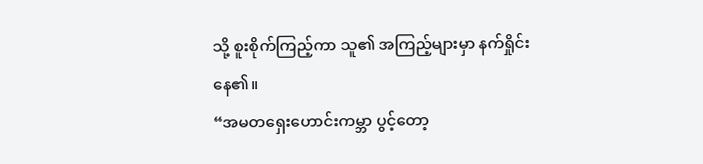သို့ စူးစိုက်ကြည့်ကာ သူ၏ အကြည့်များမှာ နက်ရှိုင်းနေ၏။
“အမတရှေးဟောင်းကမ္ဘာ ပွင့်တော့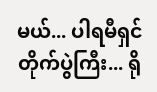မယ်... ပါရမီရှင်တိုက်ပွဲကြီး... ရို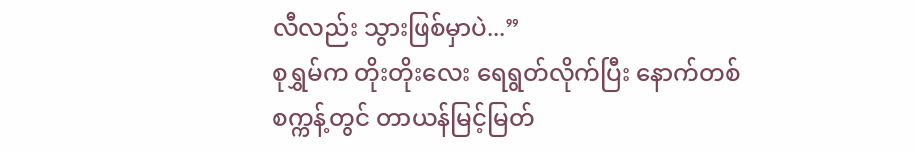လီလည်း သွားဖြစ်မှာပဲ...”
စုရွှမ်က တိုးတိုးလေး ရေရွတ်လိုက်ပြီး နောက်တစ်စက္ကန့်တွင် တာယန်မြင့်မြတ်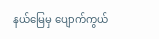နယ်မြေမှ ပျောက်ကွယ်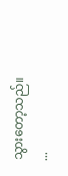သွားတော့သည်။
...